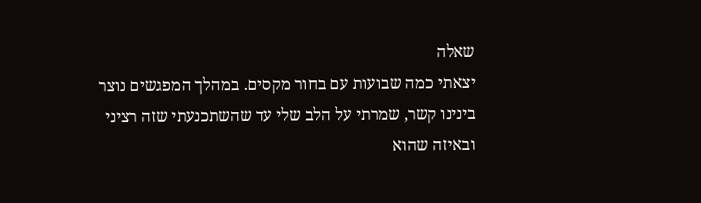שאלה
יצאתי כמה שבועות עם בחור מקסים. במהלך המפגשים נוצר בינינו קשר, שמרתי על הלב שלי עד שהשתכנעתי שזה רציני ובאיזה שהוא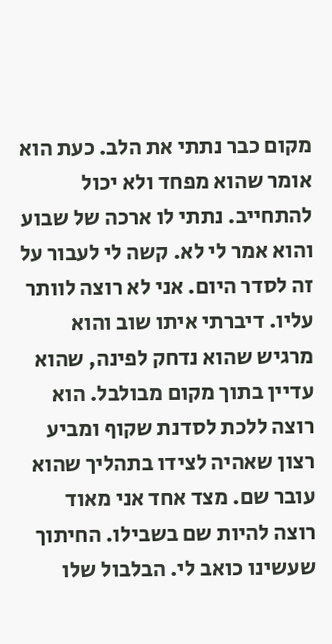מקום כבר נתתי את הלב. כעת הוא אומר שהוא מפחד ולא יכול להתחייב. נתתי לו ארכה של שבוע והוא אמר לי לא. קשה לי לעבור על זה לסדר היום. אני לא רוצה לוותר עליו. דיברתי איתו שוב והוא מרגיש שהוא נדחק לפינה, שהוא עדיין בתוך מקום מבולבל. הוא רוצה ללכת לסדנת שקוף ומביע רצון שאהיה לצידו בתהליך שהוא עובר שם. מצד אחד אני מאוד רוצה להיות שם בשבילו. החיתוך שעשינו כואב לי. הבלבול שלו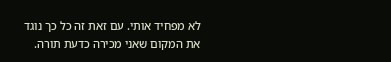לא מפחיד אותי. עם זאת זה כל כך נוגד את המקום שאני מכירה כדעת תורה.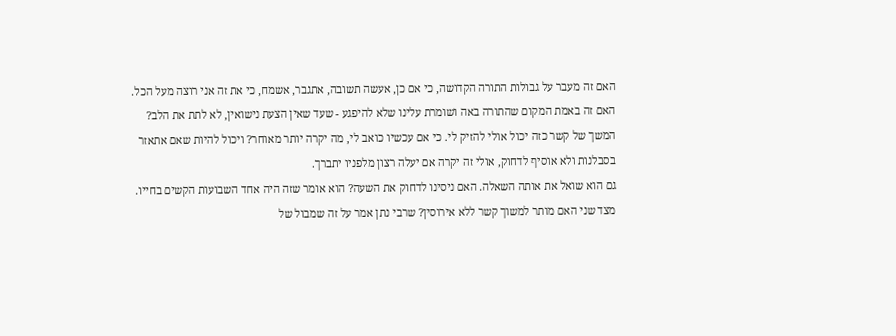האם זה מעבר על גבולות התורה הקדושה, כי אם כן, אעשה תשובה, אתגבר, אשמח, כי את זה אני רוצה מעל הכל. האם זה באמת המקום שהתורה באה ושומרת עלינו שלא להיפגע - שעד שאין הצעת נישואין, לא לתת את הלב?
המשך של קשר כזה יכול אולי להזיק לי. כי אם עכשיו כואב לי, מה יקרה יותר מאוחר? ויכול להיות שאם אתאזר בסבלנות ולא אוסיף לדחוק, אולי זה יקרה אם יעלה רצון מלפניו יתברך.
גם הוא שואל את אותה השאלה. האם ניסינו לדחוק את השעה? הוא אומר שזה היה אחד השבועות הקשים בחייו. מצד שני האם מותר למשוך קשר ללא אירוסין? שרבי נתן אמר על זה שמבול של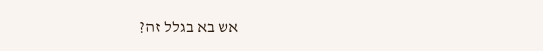אש בא בגלל זה?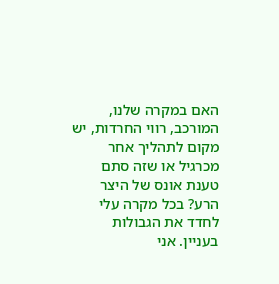האם במקרה שלנו, המורכב, רווי החרדות, יש מקום לתהליך אחר מכרגיל או שזה סתם טענת אונס של היצר הרע? בכל מקרה עלי לחדד את הגבולות בעניין. אני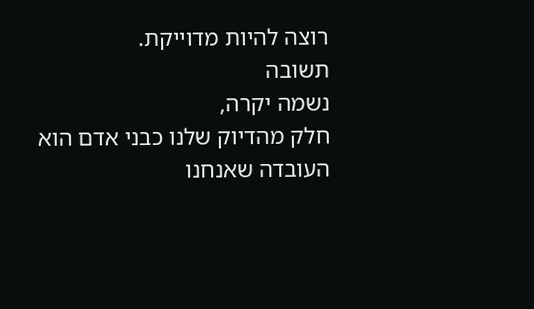רוצה להיות מדוייקת.
תשובה
נשמה יקרה,
חלק מהדיוק שלנו כבני אדם הוא העובדה שאנחנו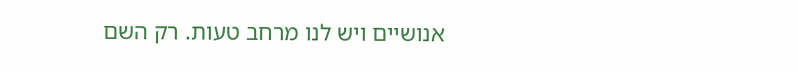אנושיים ויש לנו מרחב טעות. רק השם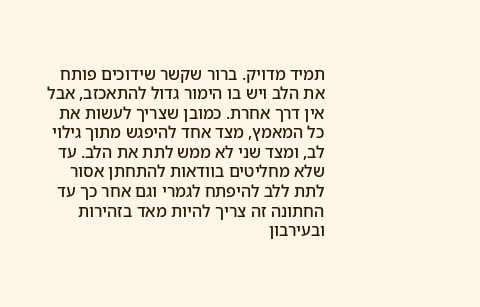תמיד מדויק. ברור שקשר שידוכים פותח את הלב ויש בו הימור גדול להתאכזב, אבל אין דרך אחרת. כמובן שצריך לעשות את כל המאמץ, מצד אחד להיפגש מתוך גילוי לב, ומצד שני לא ממש לתת את הלב. עד שלא מחליטים בוודאות להתחתן אסור לתת ללב להיפתח לגמרי וגם אחר כך עד החתונה זה צריך להיות מאד בזהירות ובעירבון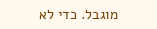מוגבל. כדי לא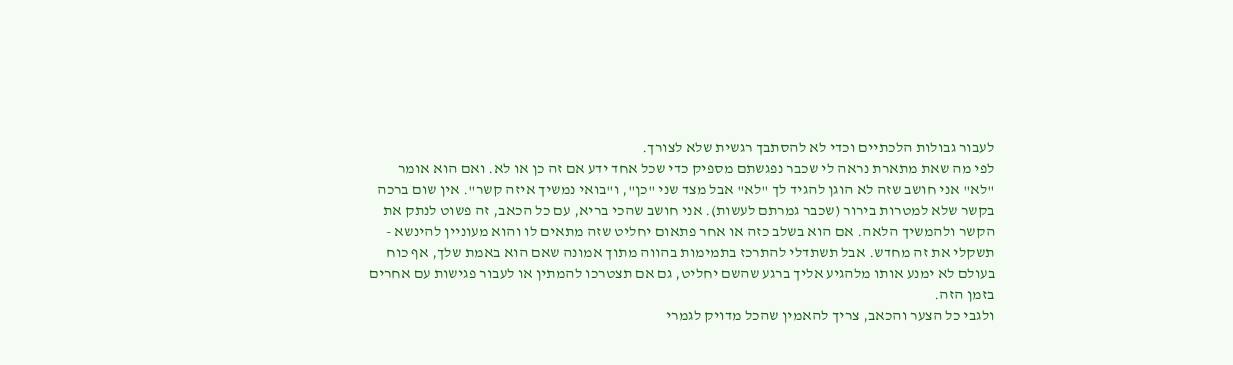לעבור גבולות הלכתיים וכדי לא להסתבך רגשית שלא לצורך.
לפי מה שאת מתארת נראה לי שכבר נפגשתם מספיק כדי שכל אחד ידע אם זה כן או לא. ואם הוא אומר "לא" אני חושב שזה לא הוגן להגיד לך "לא" אבל מצד שני "כן", ו"בואי נמשיך איזה קשר". אין שום ברכה בקשר שלא למטרות בירור (שכבר גמרתם לעשות). אני חושב שהכי בריא, עם כל הכאב, זה פשוט לנתק את הקשר ולהמשיך הלאה. אם הוא בשלב כזה או אחר פתאום יחליט שזה מתאים לו והוא מעוניין להינשא - תשקלי את זה מחדש. אבל תשתדלי להתרכז בתמימות בהווה מתוך אמונה שאם הוא באמת שלך, אף כוח בעולם לא ימנע אותו מלהגיע אליך ברגע שהשם יחליט, גם אם תצטרכו להמתין או לעבור פגישות עם אחרים בזמן הזה.
ולגבי כל הצער והכאב, צריך להאמין שהכל מדויק לגמרי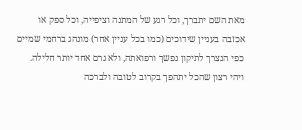מאת השם יתברך, וכל רגע של המתנה וציפייה, וכל ספק או אכזבה בעניין שידוכים (כמו בכל עניין אחר) מונהג ברחמי שמיים כפי הנצרך לתיקון נפשך ורפואתה, ולא גרם אחד יותר חלילה.
ויהי רצון שהכל יתהפך בקרוב לטובה ולברכה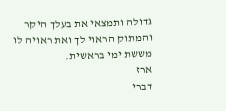גדולה ותמצאי את בעלך היקר והמתוק הראוי לך ואת ראויה לו מששת ימי בראשית.
ארז
דברי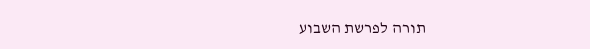תורה לפרשת השבוע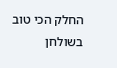החלק הכי טוב בשולחן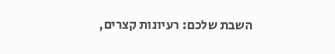השבת שלכם: רעיונות קצרים,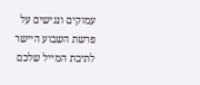עמוקים ונגישים על פרשת השבוע היישר לתיבת המייל שלכם